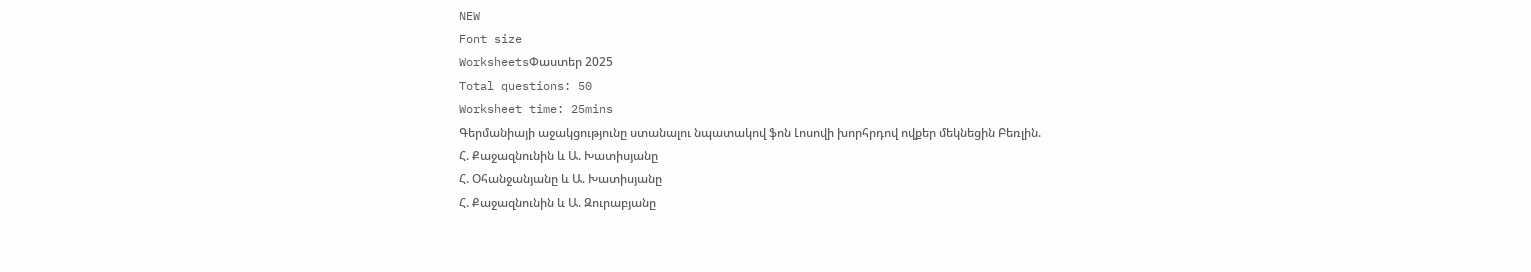NEW
Font size
WorksheetsՓաստեր 2025
Total questions: 50
Worksheet time: 25mins
Գերմանիայի աջակցությունը ստանալու նպատակով ֆոն Լոսովի խորհրդով ովքեր մեկնեցին Բեռլին.
Հ. Քաջազնունին և Ա. Խատիսյանը
Հ. Օհանջանյանը և Ա. Խատիսյանը
Հ. Քաջազնունին և Ա. Զուրաբյանը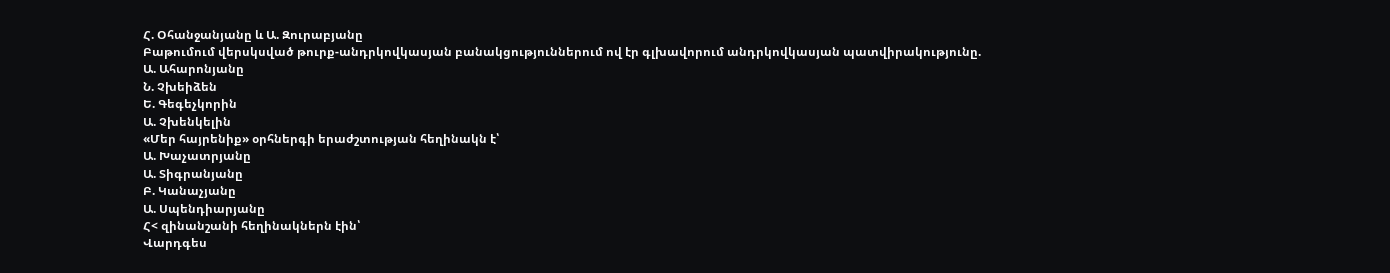Հ. Օհանջանյանը և Ա. Զուրաբյանը
Բաթումում վերսկսված թուրք-անդրկովկասյան բանակցություններում ով էր գլխավորում անդրկովկասյան պատվիրակությունը.
Ա. Ահարոնյանը
Ն. Չխեիձեն
Ե. Գեգեչկորին
Ա. Չխենկելին
«Մեր հայրենիք» օրհներգի երաժշտության հեղինակն է՝
Ա. Խաչատրյանը
Ա. Տիգրանյանը
Բ. Կանաչյանը
Ա. Սպենդիարյանը
Հ< զինանշանի հեղինակներն էին՝
Վարդգես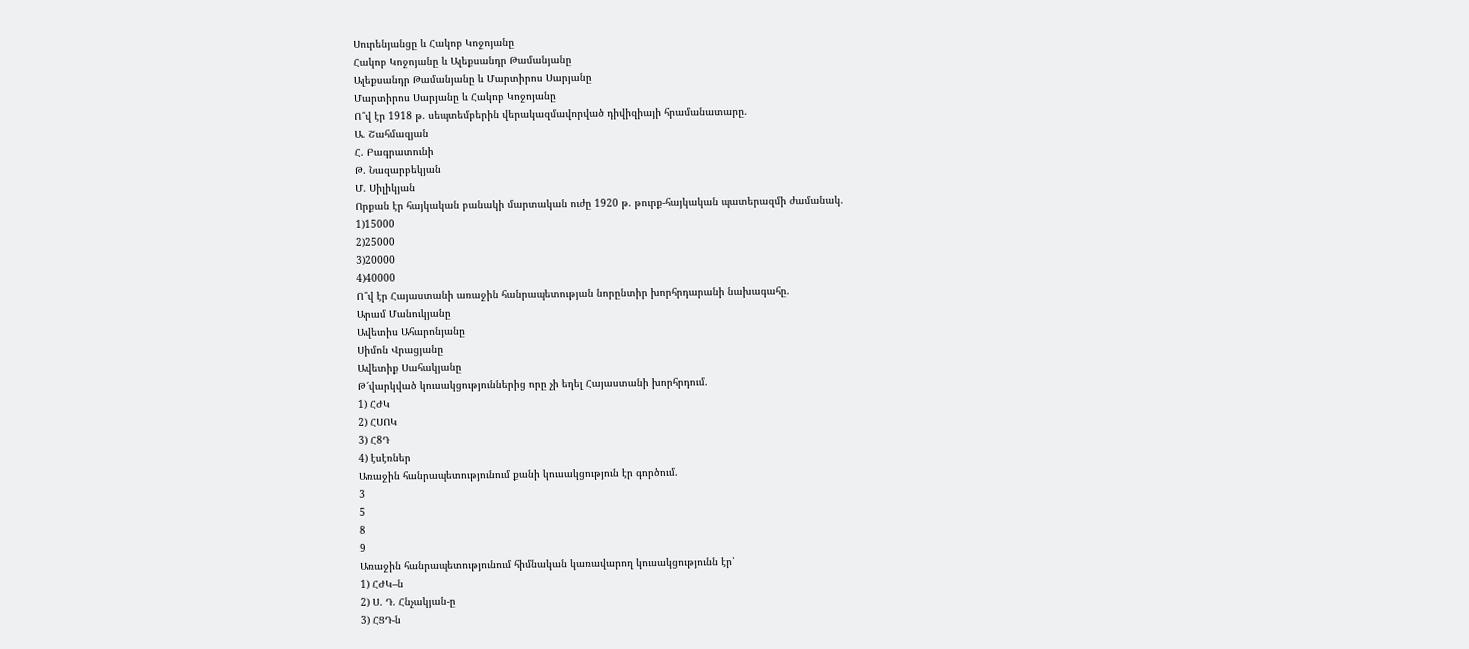Սուրենյանցը և Հակոբ Կոջոյանը
Հակոբ Կոջոյանը և Ալեքսանդր Թամանյանը
Ալեքսանդր Թամանյանը և Մարտիրոս Սարյանը
Մարտիրոս Սարյանը և Հակոբ Կոջոյանը
Ո՞վ էր 1918 թ. սեպտեմբերին վերակազմավորված դիվիզիայի հրամանատարը.
Ա. Շահմազյան
Հ. Բագրատունի
Թ. Նազարբեկյան
Մ. Սիլիկյան
Որքան էր հայկական բանակի մարտական ուժը 1920 թ. թուրք-հայկական պատերազմի ժամանակ.
1)15000
2)25000
3)20000
4)40000
Ո՞վ էր Հայաստանի առաջին հանրապետության նորընտիր խորհրդարանի նախագահը.
Արամ Մանուկյանը
Ավետիս Ահարոնյանը
Սիմոն Վրացյանը
Ավետիք Սահակյանը
Թ՜վարկված կուսակցություններից որը չի եղել Հայաստանի խորհրդում.
1) ՀԺԿ
2) ՀՍՈԿ
3) Հ8Դ
4) էսէռներ
Առաջին հանրապետությունում քանի կուսակցություն էր գործում.
3
5
8
9
Առաջին հանրապետությունում հիմնական կառավարող կուսակցությունն էր՝
1) ՀԺԿ–ն
2) Ս. Դ. Հնչակյան-ը
3) ՀՑԴ-ն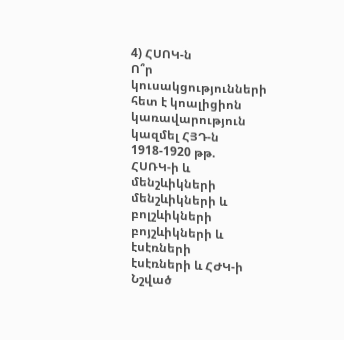4) ՀՍՈԿ-ն
Ո՞ր կուսակցությունների հետ է կոալիցիոն կառավարություն կազմել ՀՅԴ-ն 1918-1920 թթ.
ՀՍՌԿ-ի և մենշևիկների
մենշևիկների և բոլշևիկների
բոյշևիկների և էսէռների
էսէռների և ՀԺԿ-ի
Նշված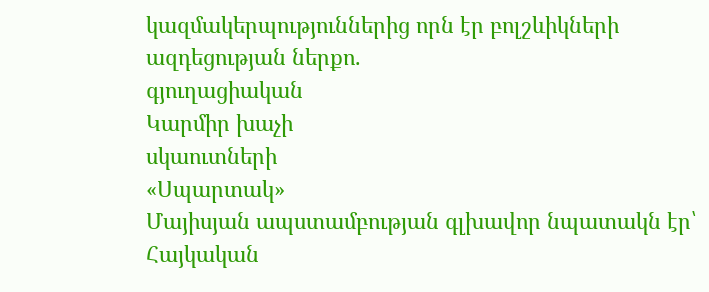կազմակերպություններից որն էր բոլշևիկների ազդեցության ներքո.
գյուղացիական
Կարմիր խաչի
սկաուտների
«Սպարտակ»
Մայիսյան ապստամբության գլխավոր նպատակն էր՝
Հայկական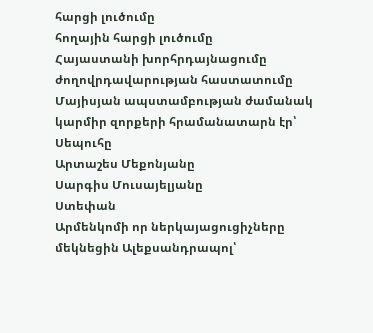հարցի լուծումը
հողային հարցի լուծումը
Հայաստանի խորհրդայնացումը
ժողովրդավարության հաստատումը
Մայիսյան ապստամբության ժամանակ կարմիր զորքերի հրամանատարն էր՝
Սեպուհը
Արտաշես Մեքոնյանը
Սարգիս Մուսայելյանը
Ստեփան
Արմենկոմի որ ներկայացուցիչները մեկնեցին Ալեքսանդրապոլ՝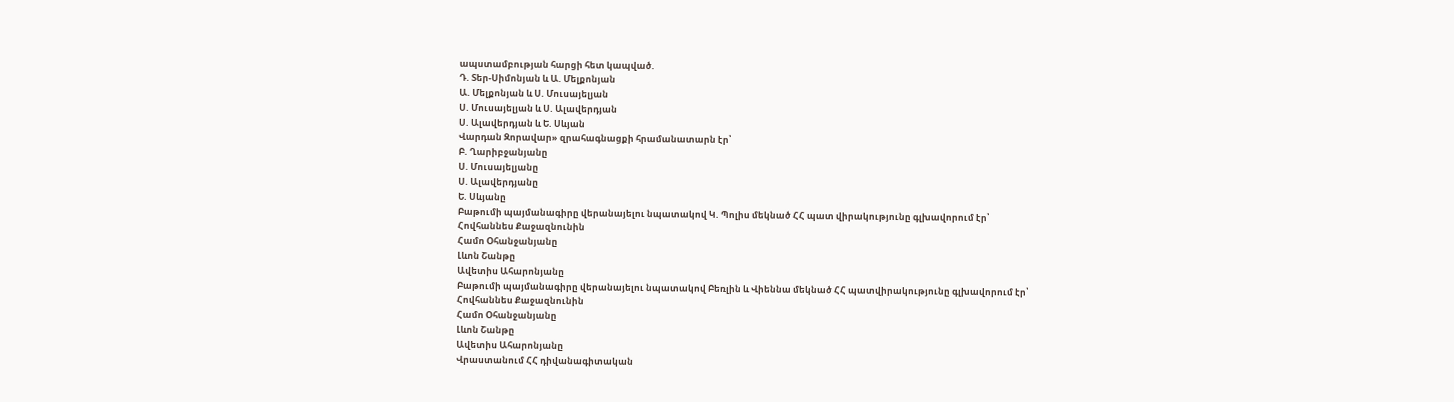ապստամբության հարցի հետ կապված.
Դ. Տեր-Սիմոնյան և Ա. Մելքոնյան
Ա. Մելքոնյան և Ս. Մուսայելյան
Ս. Մուսայելյան և Ս. Ալավերդյան
Ս. Ալավերդյան և Ե. Սևյան
Վարդան Զորավար» զրահագնացքի հրամանատարն էր՝
Բ. Ղարիբջանյանը
Ս. Մուսայելյանը
Ս. Ալավերդյանը
Ե. Սևյանը
Բաթումի պայմանագիրը վերանայելու նպատակով Կ. Պոլիս մեկնած ՀՀ պատ վիրակությունը գլխավորում էր՝
Հովհաննես Քաջազնունին
Համո Օհանջանյանը
Լևոն Շանթը
Ավետիս Ահարոնյանը
Բաթումի պայմանագիրը վերանայելու նպատակով Բեռլին և Վիեննա մեկնած ՀՀ պատվիրակությունը գլխավորում էր՝
Հովհաննես Քաջազնունին
Համո Օհանջանյանը
Լևոն Շանթը
Ավետիս Ահարոնյանը
Վրաստանում ՀՀ դիվանագիտական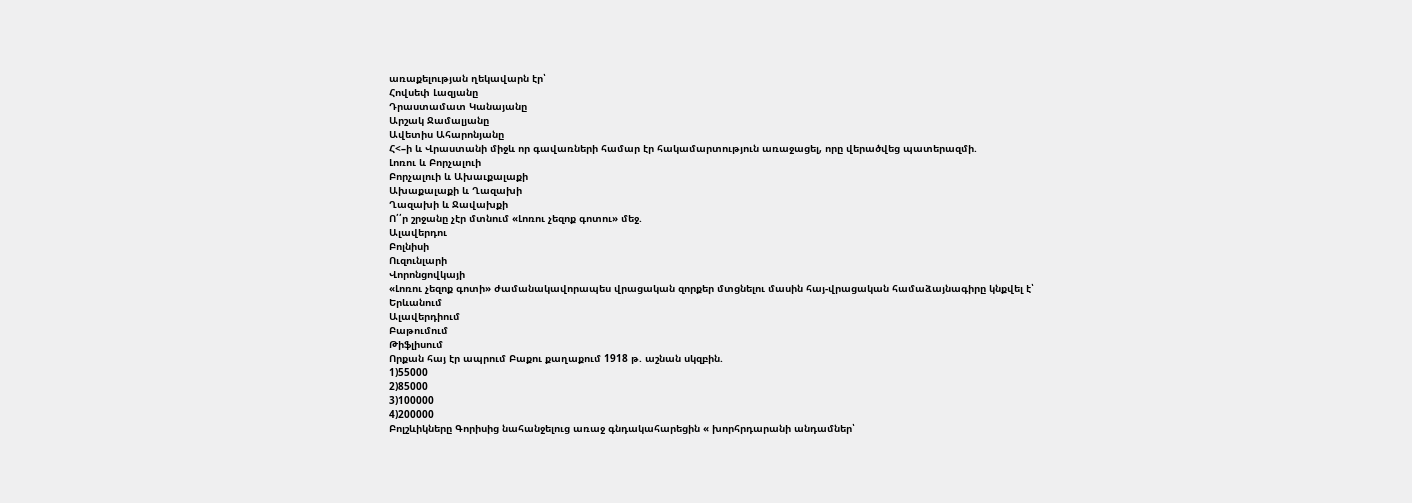առաքելության ղեկավարն էր՝
Հովսեփ Լազյանը
Դրաստամատ Կանայանը
Արշակ Ջամալյանը
Ավետիս Ահարոնյանը
Հ<–ի և Վրաստանի միջև որ գավառների համար էր հակամարտություն առաջացել, որը վերածվեց պատերազմի.
Լոռու և Բորչալուի
Բորչալուի և Ախաւքալաքի
Ախաքալաքի և Ղազախի
Ղազախի և Ջավախքի
Ո՛՛ր շրջանը չէր մտնում «Լոռու չեզոք գոտու» մեջ.
Ալավերդու
Բոլնիսի
Ուզունլարի
Վորոնցովկայի
«Լոռու չեզոք գոտի» ժամանակավորապես վրացական զորքեր մտցնելու մասին հայ-վրացական համաձայնագիրը կնքվել է՝
Երևանում
Ալավերդիում
Բաթումում
Թիֆլիսում
Որքան հայ էր ապրում Բաքու քաղաքում 1918 թ. աշնան սկզբին.
1)55000
2)85000
3)100000
4)200000
Բոլշևիկները Գորիսից նահանջելուց առաջ գնդակահարեցին « խորհրդարանի անդամներ՝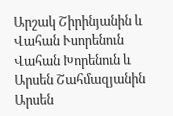Արշակ Շիրինյանին և Վահան Ւսորենուն
Վահան Խորենուն և Արսեն Շահմազյանին
Արսեն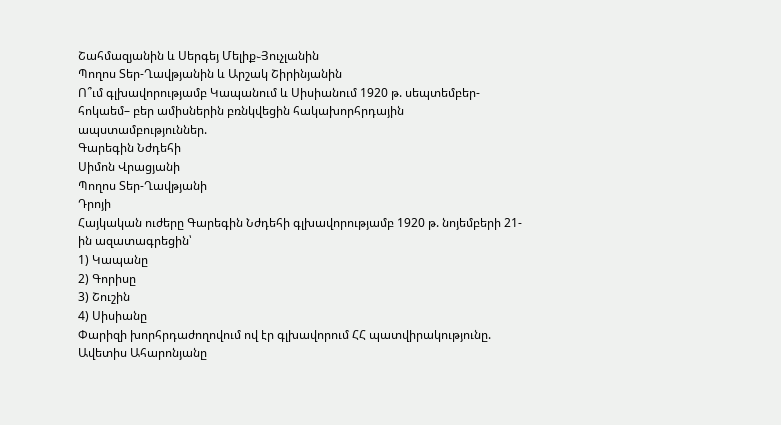Շահմազյանին և Սերգեյ Մելիք֊Յուչլանին
Պողոս Տեր-Ղավթյանին և Արշակ Շիրինյանին
Ո՞ւմ գլխավորությամբ Կապանում և Սիսիանում 1920 թ. սեպտեմբեր-հոկաեմ– բեր ամիսներին բռնկվեցին հակախորհրդային ապստամբություններ.
Գարեգին Նժդեհի
Սիմոն Վրացյանի
Պողոս Տեր-Ղավթյանի
Դրոյի
Հայկական ուժերը Գարեգին Նժդեհի գլխավորությամբ 1920 թ. նոյեմբերի 21-ին ազատագրեցին՝
1) Կապանը
2) Գորիսը
3) Շուշին
4) Սիսիանը
Փարիզի խորհրդաժողովում ով էր գլխավորում ՀՀ պատվիրակությունը.
Ավետիս Ահարոնյանը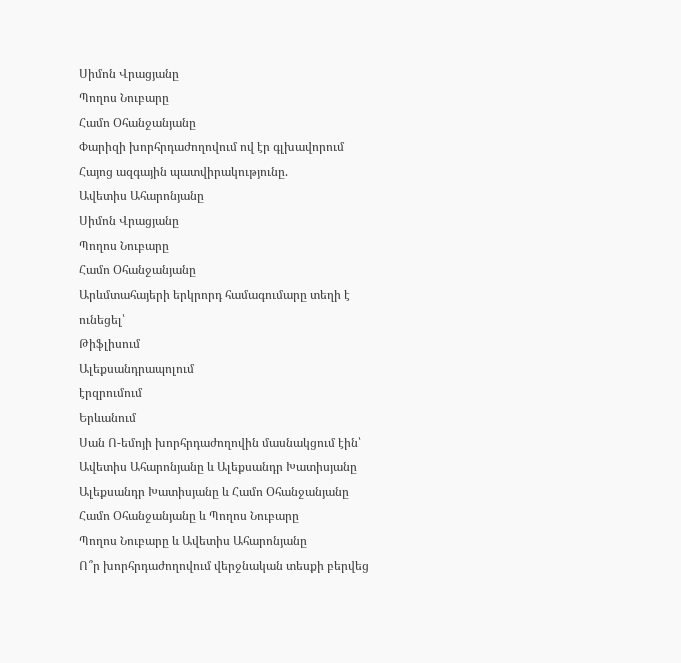Սիմոն Վրացյանը
Պողոս Նուբարը
Համո Օհանջանյանը
Փարիզի խորհրդաժողովում ով էր գլխավորում Հայոց ազգային պատվիրակությունը.
Ավետիս Ահարոնյանը
Սիմոն Վրացյանը
Պողոս Նուբարը
Համո Օհանջանյանը
Արևմտահայերի երկրորդ համագումարը տեղի է ունեցել՝
Թիֆլիսում
Ալեքսանդրապոլում
էրզրումում
Երևանում
Սան Ո-եմոյի խորհրդաժողովին մասնակցում էին՝
Ավետիս Ահարոնյանը և Ալեքսանդր Խատիսյանը
Ալեքսանդր Խատիսյանը և Համո Օհանջանյանը
Համո Օհանջանյանը և Պողոս Նուբարը
Պողոս Նուբարը և Ավետիս Ահարոնյանը
Ո՞ր խորհրդաժողովում վերջնական տեսքի բերվեց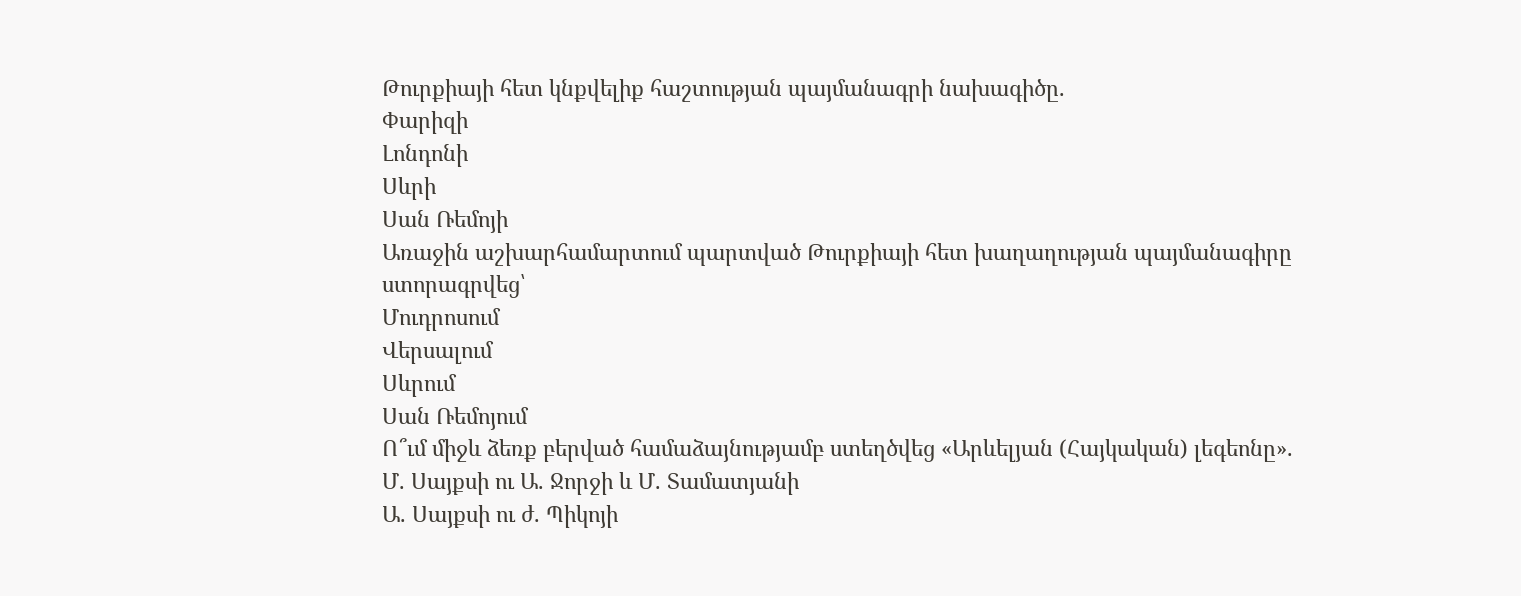Թուրքիայի հետ կնքվելիք հաշտության պայմանագրի նախագիծը.
Փարիզի
Լոնդոնի
Սևրի
Սան Ռեմոյի
Առաջին աշխարհամարտում պարտված Թուրքիայի հետ խաղաղության պայմանագիրը ստորագրվեց՝
Մուդրոսում
Վերսալում
Սևրում
Սան Ռեմոյում
Ո՞ւմ միջև ձեռք բերված համաձայնությամբ ստեղծվեց «Արևելյան (Հայկական) լեգեոնը».
Մ. Սայքսի ու Ա. Ջորջի և Մ. Տամատյանի
Ա. Սայքսի ու ժ. Պիկոյի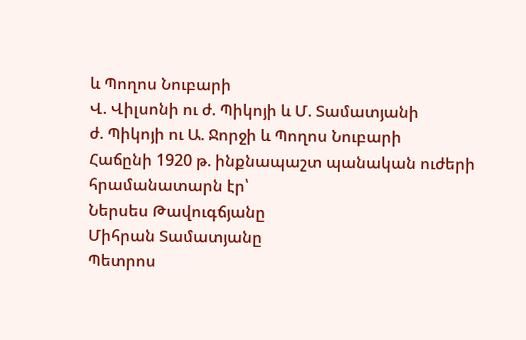և Պողոս Նուբարի
Վ. Վիլսոնի ու ժ. Պիկոյի և Մ. Տամատյանի
ժ. Պիկոյի ու Ա. Ջորջի և Պողոս Նուբարի
Հաճընի 1920 թ. ինքնապաշտ պանական ուժերի հրամանատարն էր՝
Ներսես Թավուգճյանը
Միհրան Տամատյանը
Պետրոս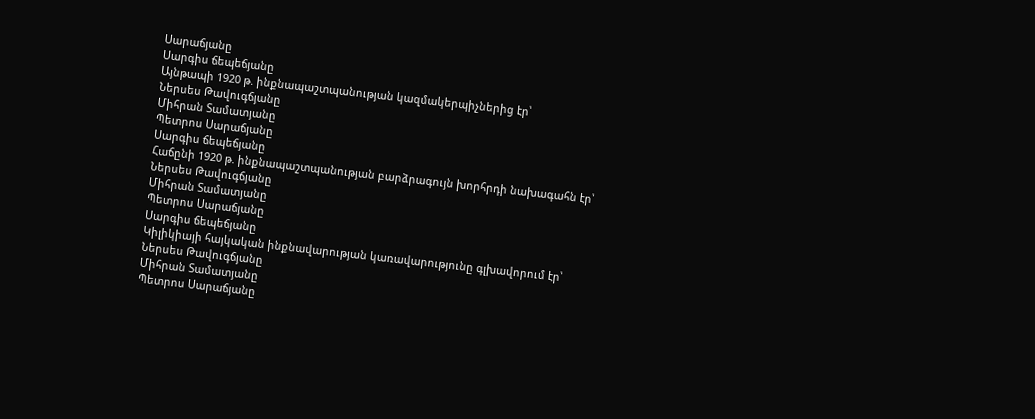Սարաճյանը
Սարգիս ճեպեճյանը
Այնթապի 1920 թ. ինքնապաշտպանության կազմակերպիչներից էր՝
Ներսես Թավուգճյանը
Միհրան Տամատյանը
Պետրոս Սարաճյանը
Սարգիս ճեպեճյանը
Հաճընի 1920 թ. ինքնապաշտպանության բարձրագույն խորհրդի նախագահն էր՝
Ներսես Թավուգճյանը
Միհրան Տամատյանը
Պետրոս Սարաճյանը
Սարգիս ճեպեճյանը
Կիլիկիայի հայկական ինքնավարության կառավարությունը գլխավորում էր՝
Ներսես Թավուգճյանը
Միհրան Տամատյանը
Պետրոս Սարաճյանը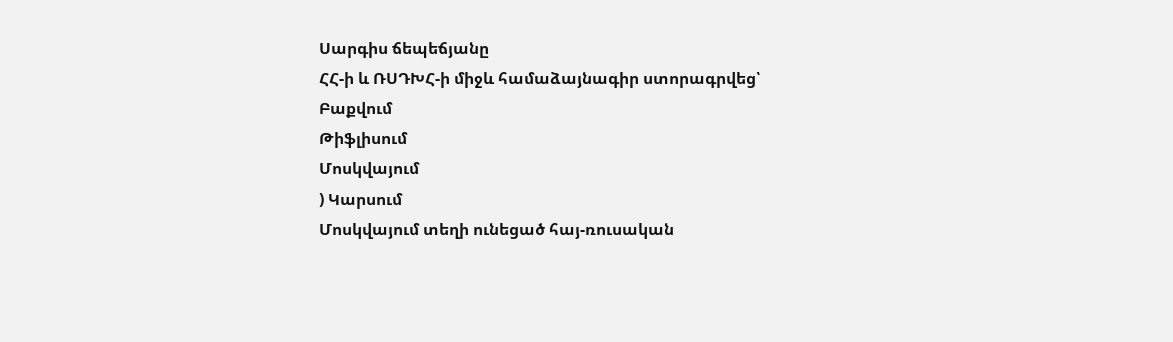Սարգիս ճեպեճյանը
ՀՀ-ի և ՌՍԴԽՀ-ի միջև համաձայնագիր ստորագրվեց՝
Բաքվում
Թիֆլիսում
Մոսկվայում
) Կարսում
Մոսկվայում տեղի ունեցած հայ-ռուսական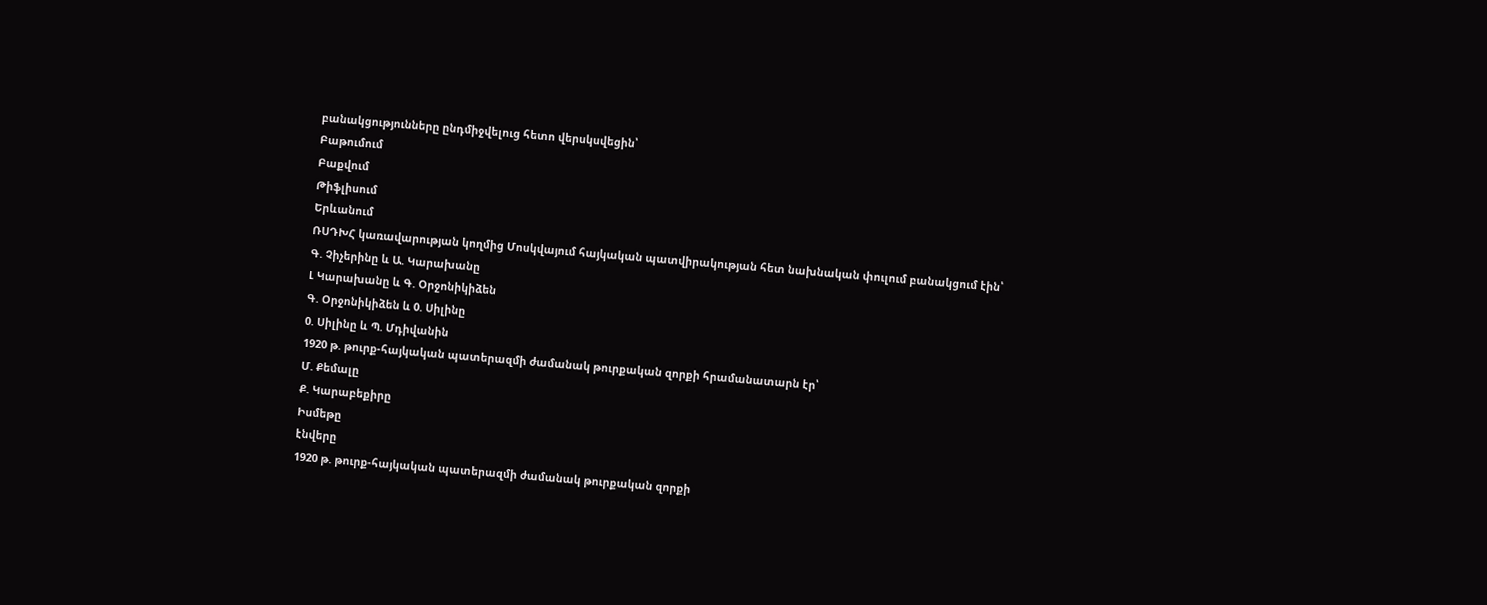բանակցությունները ընդմիջվելուց հետո վերսկսվեցին՝
Բաթումում
Բաքվում
Թիֆլիսում
Երևանում
ՌՍԴԽՀ կառավարության կողմից Մոսկվայում հայկական պատվիրակության հետ նախնական փուլում բանակցում էին՝
Գ. Չիչերինը և Ա. Կարախանը
Լ Կարախանը և Գ. Օրջոնիկիձեն
Գ. Օրջոնիկիձեն և 0. Սիլինը
0. Սիլինը և Պ. Մդիվանին
1920 թ. թուրք-հայկական պատերազմի ժամանակ թուրքական զորքի հրամանատարն էր՝
Մ. Քեմալը
Ք. Կարաբեքիրը
Իսմեթը
էնվերը
1920 թ. թուրք-հայկական պատերազմի ժամանակ թուրքական զորքի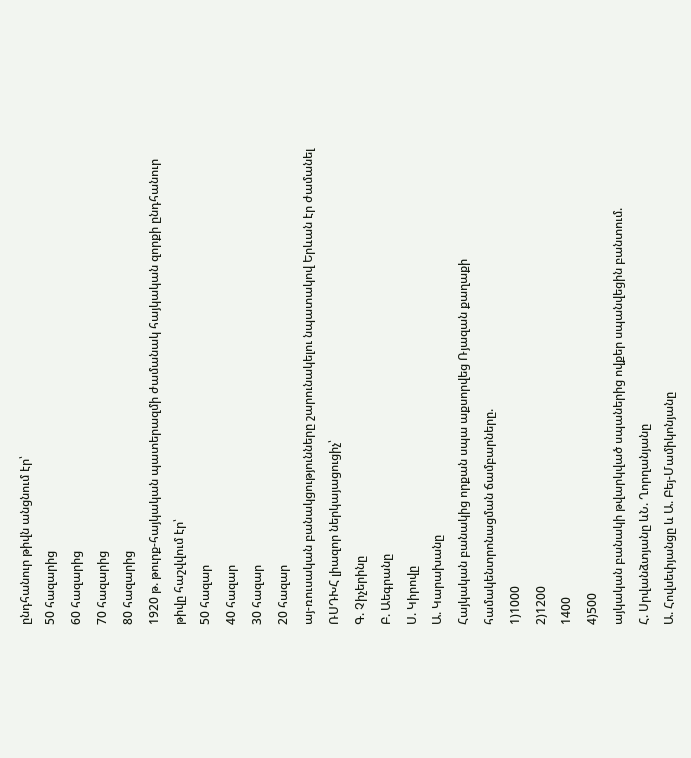ընդհանուր թիվն անցնում էր՝
50 հազարից
60 հազարից
70 հազարից
80 հազարից
1920 թ. թուրք-հայկական պատերազմի ժամանակ հայկական զորքի ընդհանուր թիվը հաշվվում էր՝
50 հազար
40 հազար
30 հազար
20 հազար
այ-ռուսական բանակցությունները շարունակելու նպատակով Երևան էր ժամանել ՌՍԴԽՀ լիազոր ներկայացուցիչ՝
Գ. Չիչերինը
Բ. Աեգրանը
Ս. Կիրովը
Ա. Կարախանը
Հայկական բանակից որքան սպա աքսորվեց Ռյազան քաղաքի համակենտրոնացման ճամբարները.
1)1000
2)1200
1400
4)500
այկական բանակի թվարկված սպաներից ովքեր սպանվեցին բանտում.
Հ. Սրվանձտյանը ևՆ. Ղորղանյանը
Ա. Հովսեփյանցը և Ա. Բեյ-Մամիկոնյանը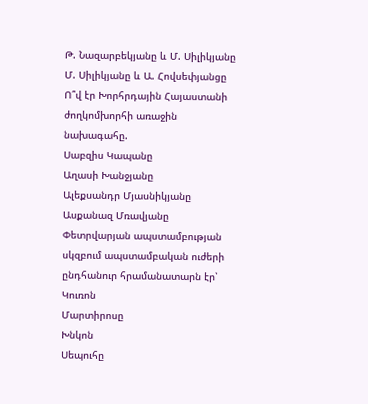Թ. Նազարբեկյանը և Մ. Սիլիկյանը
Մ. Սիլիկյանը և Ա. Հովսեփյանցը
Ո՞վ էր Խորհրդային Հայաստանի ժողկոմխորհի առաջին նախագահը.
Սաբզիս Կապանը
Աղասի Խանջյանը
Ալեքսանդր Մյասնիկյանը
Ասքանազ Մռավյանը
Փետրվարյան ապստամբության սկզբում ապստամբական ուժերի ընդհանուր հրամանատարն էր՝
Կուռոն
Մարտիրոսը
Խնկոն
Սեպուհը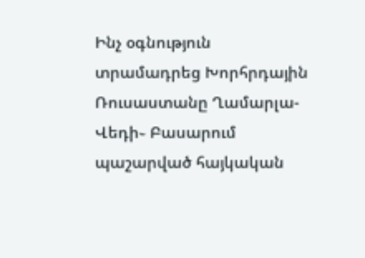Ինչ օգնություն տրամադրեց Խորհրդային Ռուսաստանը Ղամարլա-Վեդի֊ Բասարում պաշարված հայկական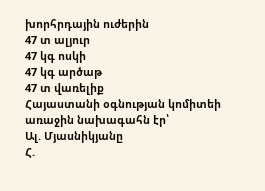խորհրդային ուժերին
47 տ ալյուր
47 կգ ոսկի
47 կգ արծաթ
47 տ վառելիք
Հայաստանի օգնության կոմիտեի առաջին նախագահն էր՝
Ալ. Մյասնիկյանը
Հ.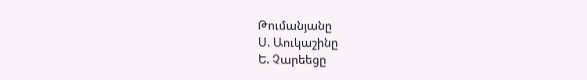Թումանյանը
Ս. Աուկաշինը
Ե. Չարեեցը